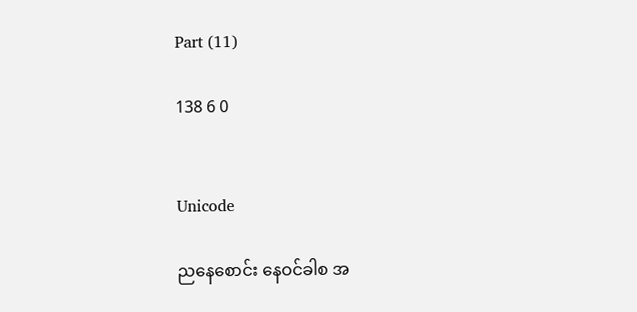Part (11)

138 6 0


Unicode

ညနေစောင်း နေဝင်ခါစ အ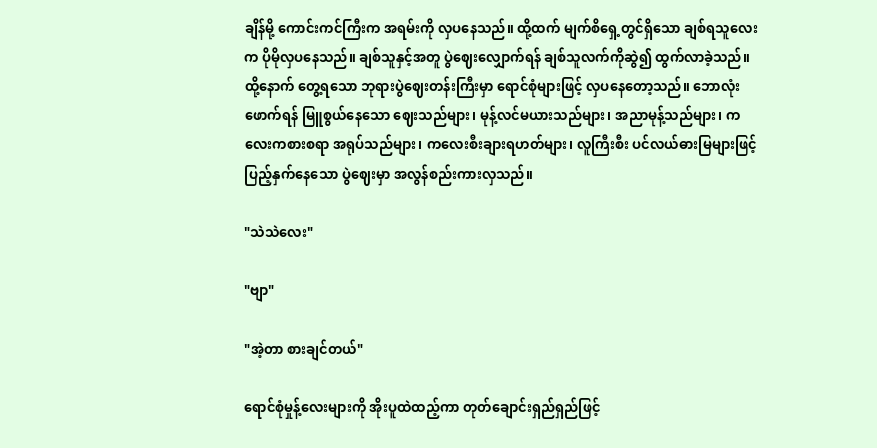ချိန်မို့ ကောင်းကင်ကြီးက အရမ်းကို လှပနေသည်။ ထို့ထက် မျက်စိရှေ့တွင်ရှိသော ချစ်ရသူလေးက ပိုမိုလှပနေသည်။ ချစ်သူနှင့်အတူ ပွဲဈေးလျှောက်ရန် ချစ်သူလက်ကိုဆွဲ၍ ထွက်လာခဲ့သည်။ ထို့နောက် တွေ့ရသော ဘုရားပွဲဈေးတန်းကြီးမှာ ရောင်စုံများဖြင့် လှပနေတော့သည်။ ဘောလုံးဖောက်ရန် မြူစွယ်နေသော ဈေးသည်များ၊ မုန့်လင်မယားသည်များ၊ အညာမုန့်သည်များ၊ ကလေးကစားစရာ အရုပ်သည်များ၊ ကလေးစီးချားရဟတ်များ၊ လူကြီးစီး ပင်လယ်ဓားမြများဖြင့် ပြည့်နှက်နေသော ပွဲဈေးမှာ အလွန်စည်းကားလှသည်။

"သဲသဲလေး"

"ဗျာ"

"အဲ့တာ စားချင်တယ်"

ရောင်စုံမှုန့်လေးများကို အိုးပူထဲထည့်ကာ တုတ်ချောင်းရှည်ရှည်ဖြင့်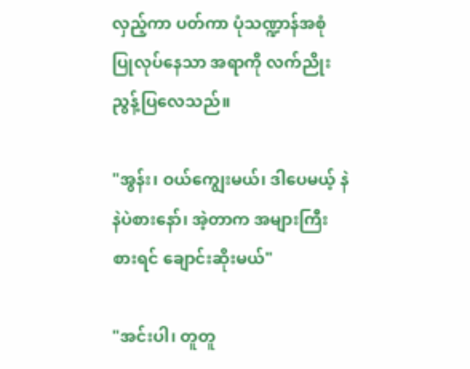လှည့်ကာ ပတ်ကာ ပုံသဏ္ဍာန်အစုံ ပြုလုပ်နေသာ အရာကို လက်ညိုးညွန့်ပြလေသည်။

"အွန်း၊ ဝယ်ကျွေးမယ်၊ ဒါပေမယ့် နဲနဲပဲစားနော်၊ အဲ့တာက အများကြီးစားရင် ချောင်းဆိုးမယ်"

"အင်းပါ၊ တူတူ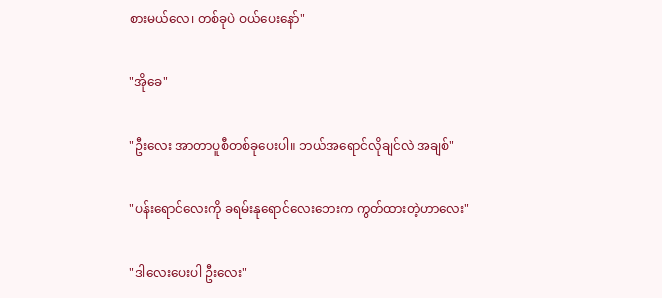စားမယ်လေ၊ တစ်ခုပဲ ဝယ်ပေးနော်"

"အိုခေ"

"ဦးလေး အာတာပူစီတစ်ခုပေးပါ။ ဘယ်အရောင်လိုချင်လဲ အချစ်"

"ပန်းရောင်လေးကို ခရမ်းနုရောင်လေးဘေးက ကွတ်ထားတဲ့ဟာလေး"

"ဒါလေးပေးပါ ဦးလေး"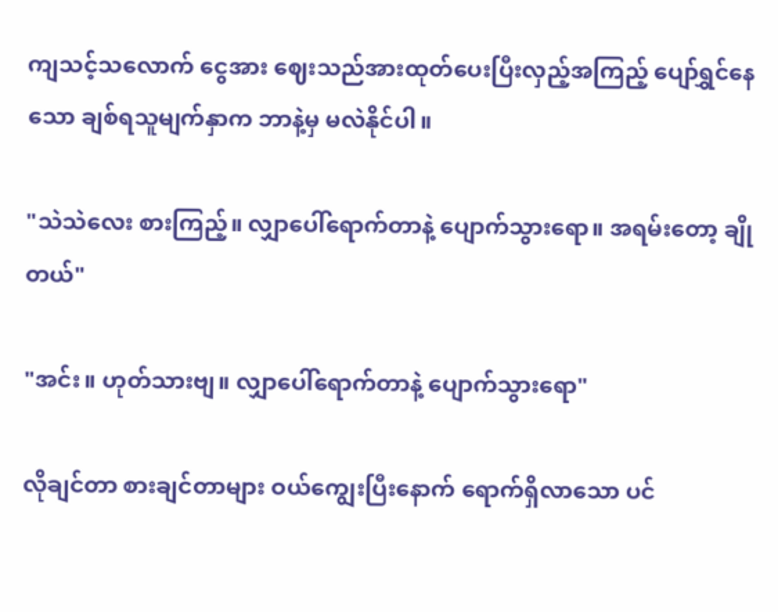ကျသင့်သလောက် ငွေအား ဈေးသည်အားထုတ်ပေးပြီးလှည့်အကြည့် ပျော်ရွှင်နေသော ချစ်ရသူမျက်နှာက ဘာနဲ့မှ မလဲနိုင်ပါ။

"သဲသဲလေး စားကြည့်။ လျှာပေါ်ရောက်တာနဲ့ ပျောက်သွားရော။ အရမ်းတော့ ချိုတယ်"

"အင်း။ ဟုတ်သားဗျ။ လျှာပေါ်ရောက်တာနဲ့ ပျောက်သွားရော"

လိုချင်တာ စားချင်တာများ ဝယ်ကျွေးပြီးနောက် ရောက်ရှိလာသော ပင်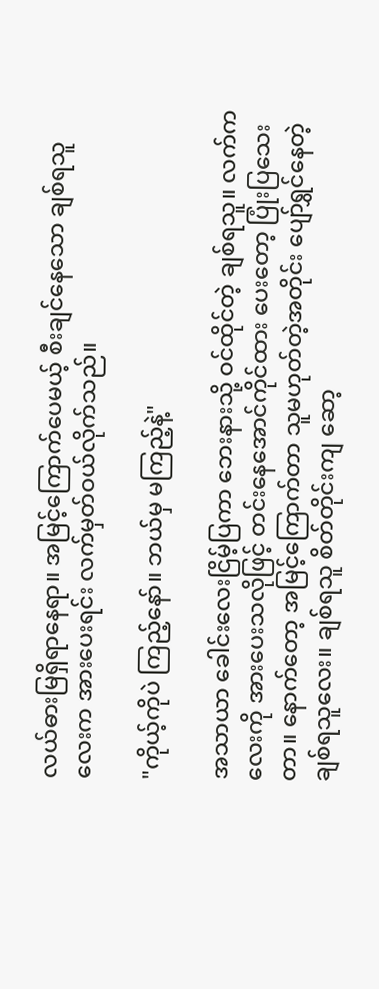လယ်ဓားမြရှိရာနေရာ။ အမြင့်ကြောက်ပေမယ့် စီးချင်နေသော ချစ်ရသူလေးက အားပေးရင်း လက်မှတ်ဝယ်လိုက်သည်။

"ကိုယ့်ကိုပဲ ကြည့်နော်။ ဘယ်မှ မကြည့်နဲ့"

အသာယာ ခေါင်းလေးငြိမ့်ပြကာ ဘေးနားသို့ ဝင်ထိုင်တဲ့ ချစ်ရသူ။ လက်ကလေးကို အားပေးသလိုဖြင့် တင်းနေအောင်ကိုင်ထား ပေးတော့ ပြုံးပြသေးတာ။ နောက်တော့ အမြင့်ကြောက်တာ သူမဟုတ်တဲ့အတိုင်း ပျော်ရွှင်နေတဲ့ ချစ်ရသူလေး။ ချစ်ရသူ စိတ်တိုင်းကျ ဆော့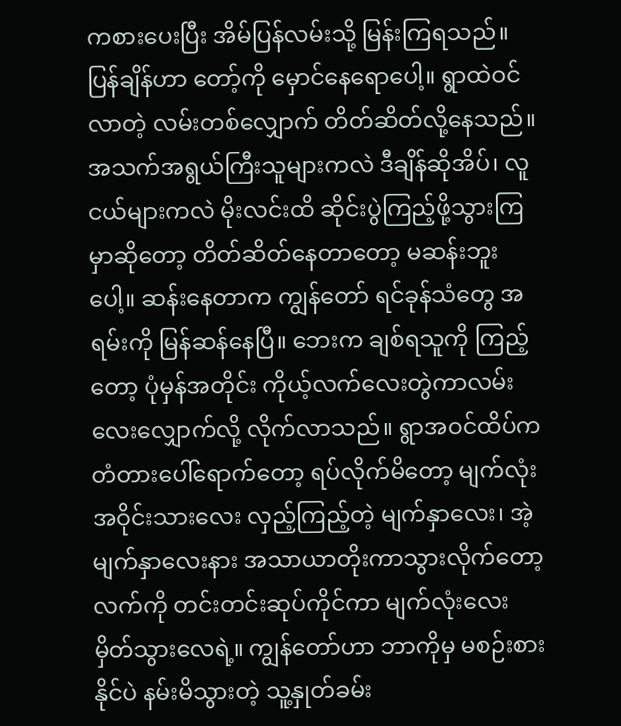ကစားပေးပြီး အိမ်ပြန်လမ်းသို့ မြန်းကြရသည်။ ပြန်ချိန်ဟာ တော့်ကို မှောင်နေရောပေါ့။ ရွာထဲဝင်လာတဲ့ လမ်းတစ်လျှောက် တိတ်ဆိတ်လို့နေသည်။ အသက်အရွယ်ကြီးသူများကလဲ ဒီချိန်ဆိုအိပ်၊ လူငယ်များကလဲ မိုးလင်းထိ ဆိုင်းပွဲကြည့်ဖို့သွားကြမှာဆိုတော့ တိတ်ဆိတ်နေတာတော့ မဆန်းဘူးပေါ့။ ဆန်းနေတာက ကျွန်တော် ရင်ခုန်သံတွေ အရမ်းကို မြန်ဆန်နေပြီ။ ဘေးက ချစ်ရသူကို ကြည့်တော့ ပုံမှန်အတိုင်း ကိုယ့်လက်လေးတွဲကာလမ်းလေးလျှောက်လို့ လိုက်လာသည်။ ရွာအဝင်ထိပ်က တံတားပေါ်ရောက်တော့ ရပ်လိုက်မိတော့ မျက်လုံးအဝိုင်းသားလေး လှည့်ကြည့်တဲ့ မျက်နှာလေး၊ အဲ့မျက်နှာလေးနား အသာယာတိုးကာသွားလိုက်တော့ လက်ကို တင်းတင်းဆုပ်ကိုင်ကာ မျက်လုံးလေးမှိတ်သွားလေရဲ့။ ကျွန်တော်ဟာ ဘာကိုမှ မစဉ်းစားနိုင်ပဲ နမ်းမိသွားတဲ့ သူ့နှုတ်ခမ်း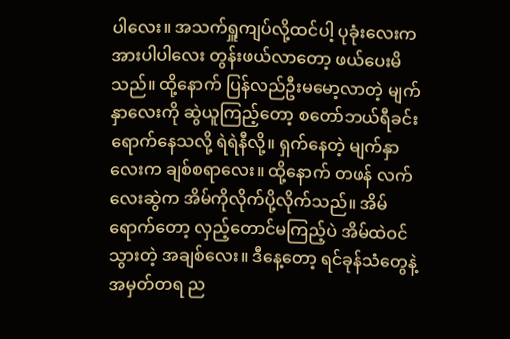ပါလေး။ အသက်ရှူကျပ်လို့ထင်ပါ့ ပုခုံးလေးက အားပါပါလေး တွန်းဖယ်လာတော့ ဖယ်ပေးမိသည်။ ထို့နောက် ပြန်လည်ဦးမမော့လာတဲ့ မျက်နှာလေးကို ဆွဲယူကြည့်တော့ စတော်ဘယ်ရီခင်းရောက်နေသလို့ ရဲရဲနီလို့။ ရှက်နေတဲ့ မျက်နှာလေးက ချစ်စရာလေး။ ထို့နောက် တဖန် လက်လေးဆွဲက အိမ်ကိုလိုက်ပို့လိုက်သည်။ အိမ်ရောက်တော့ လှည့်တောင်မကြည့်ပဲ အိမ်ထဲဝင်သွားတဲ့ အချစ်လေး။ ဒီနေ့တော့ ရင်ခုန်သံတွေနဲ့ အမှတ်တရ ည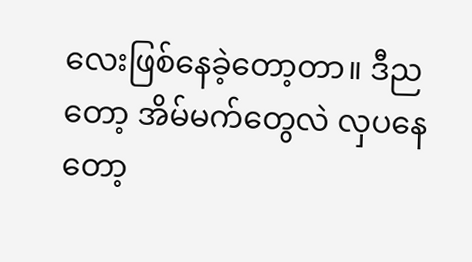လေးဖြစ်နေခဲ့တော့တာ။ ဒီညတော့ အိမ်မက်တွေလဲ လှပနေတော့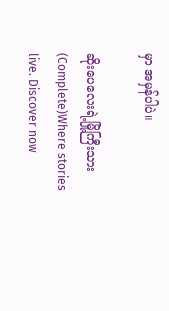မှာ အမှန်ပါပဲ။

ဆိုးပေလေးရဲ့မြို့ကြီးသား (Complete)Where stories live. Discover now